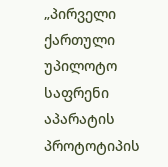„პირველი ქართული უპილოტო საფრენი აპარატის პროტოტიპის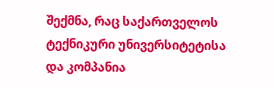შექმნა, რაც საქართველოს ტექნიკური უნივერსიტეტისა და კომპანია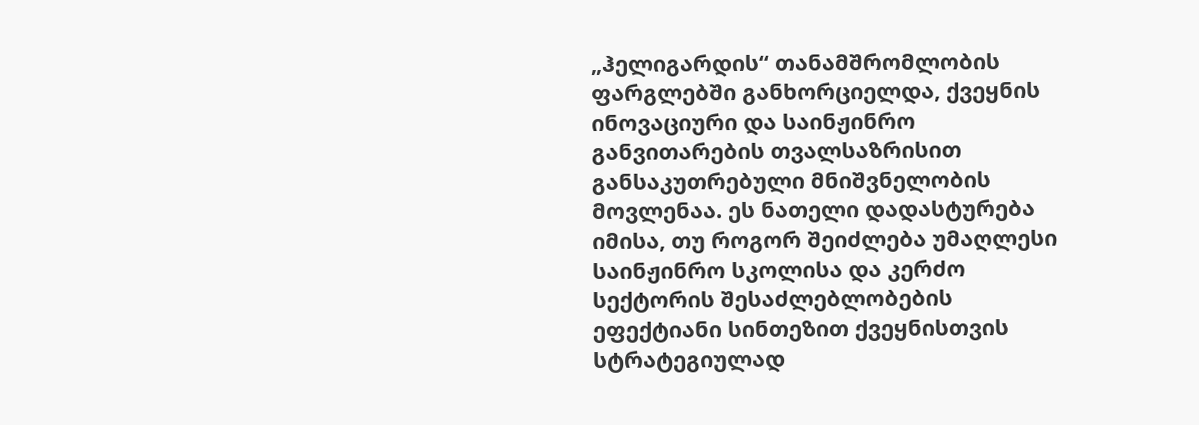„ჰელიგარდის“ თანამშრომლობის ფარგლებში განხორციელდა, ქვეყნის ინოვაციური და საინჟინრო განვითარების თვალსაზრისით განსაკუთრებული მნიშვნელობის მოვლენაა. ეს ნათელი დადასტურება იმისა, თუ როგორ შეიძლება უმაღლესი საინჟინრო სკოლისა და კერძო სექტორის შესაძლებლობების ეფექტიანი სინთეზით ქვეყნისთვის სტრატეგიულად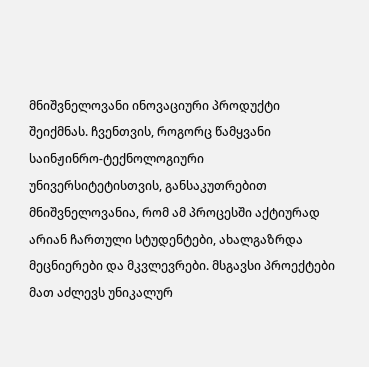მნიშვნელოვანი ინოვაციური პროდუქტი შეიქმნას. ჩვენთვის, როგორც წამყვანი საინჟინრო-ტექნოლოგიური უნივერსიტეტისთვის, განსაკუთრებით მნიშვნელოვანია, რომ ამ პროცესში აქტიურად არიან ჩართული სტუდენტები, ახალგაზრდა მეცნიერები და მკვლევრები. მსგავსი პროექტები მათ აძლევს უნიკალურ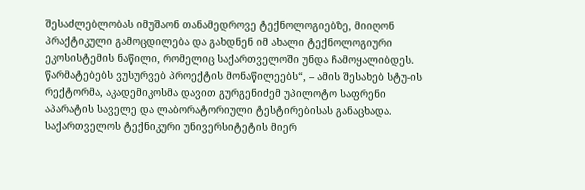შესაძლებლობას იმუშაონ თანამედროვე ტექნოლოგიებზე, მიიღონ პრაქტიკული გამოცდილება და გახდნენ იმ ახალი ტექნოლოგიური ეკოსისტემის ნაწილი, რომელიც საქართველოში უნდა ჩამოყალიბდეს. წარმატებებს ვუსურვებ პროექტის მონაწილეებს“, – ამის შესახებ სტუ-ის რექტორმა, აკადემიკოსმა დავით გურგენიძემ უპილოტო საფრენი აპარატის საველე და ლაბორატორიული ტესტირებისას განაცხადა.
საქართველოს ტექნიკური უნივერსიტეტის მიერ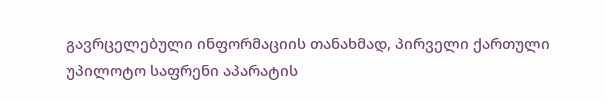გავრცელებული ინფორმაციის თანახმად, პირველი ქართული უპილოტო საფრენი აპარატის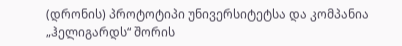(დრონის) პროტოტიპი უნივერსიტეტსა და კომპანია „ჰელიგარდს“ შორის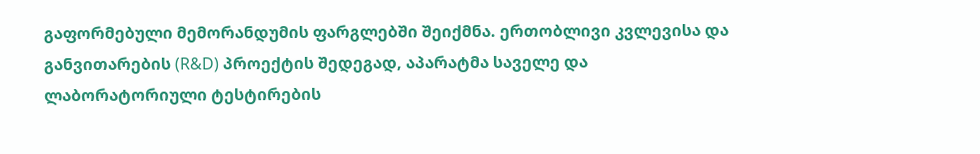გაფორმებული მემორანდუმის ფარგლებში შეიქმნა. ერთობლივი კვლევისა და განვითარების (R&D) პროექტის შედეგად, აპარატმა საველე და ლაბორატორიული ტესტირების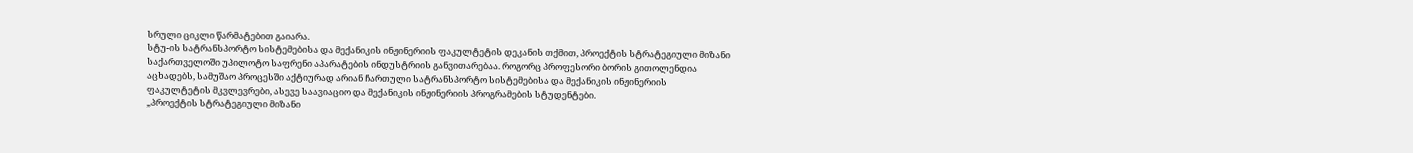სრული ციკლი წარმატებით გაიარა.
სტუ-ის სატრანსპორტო სისტემებისა და მექანიკის ინჟინერიის ფაკულტეტის დეკანის თქმით, პროექტის სტრატეგიული მიზანი საქართველოში უპილოტო საფრენი აპარატების ინდუსტრიის განვითარებაა. როგორც პროფესორი ბორის გითოლენდია აცხადებს, სამუშაო პროცესში აქტიურად არიან ჩართული სატრანსპორტო სისტემებისა და მექანიკის ინჟინერიის ფაკულტეტის მკვლევრები, ასევე საავიაციო და მექანიკის ინჟინერიის პროგრამების სტუდენტები.
„პროექტის სტრატეგიული მიზანი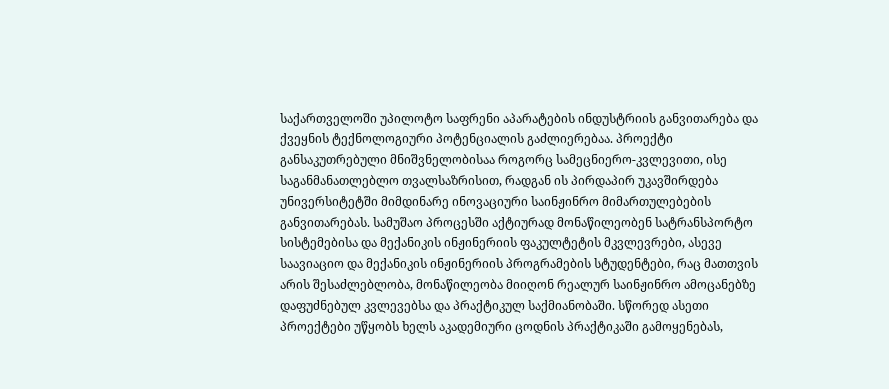საქართველოში უპილოტო საფრენი აპარატების ინდუსტრიის განვითარება და ქვეყნის ტექნოლოგიური პოტენციალის გაძლიერებაა. პროექტი განსაკუთრებული მნიშვნელობისაა როგორც სამეცნიერო-კვლევითი, ისე საგანმანათლებლო თვალსაზრისით, რადგან ის პირდაპირ უკავშირდება უნივერსიტეტში მიმდინარე ინოვაციური საინჟინრო მიმართულებების განვითარებას. სამუშაო პროცესში აქტიურად მონაწილეობენ სატრანსპორტო სისტემებისა და მექანიკის ინჟინერიის ფაკულტეტის მკვლევრები, ასევე საავიაციო და მექანიკის ინჟინერიის პროგრამების სტუდენტები, რაც მათთვის არის შესაძლებლობა, მონაწილეობა მიიღონ რეალურ საინჟინრო ამოცანებზე დაფუძნებულ კვლევებსა და პრაქტიკულ საქმიანობაში. სწორედ ასეთი პროექტები უწყობს ხელს აკადემიური ცოდნის პრაქტიკაში გამოყენებას,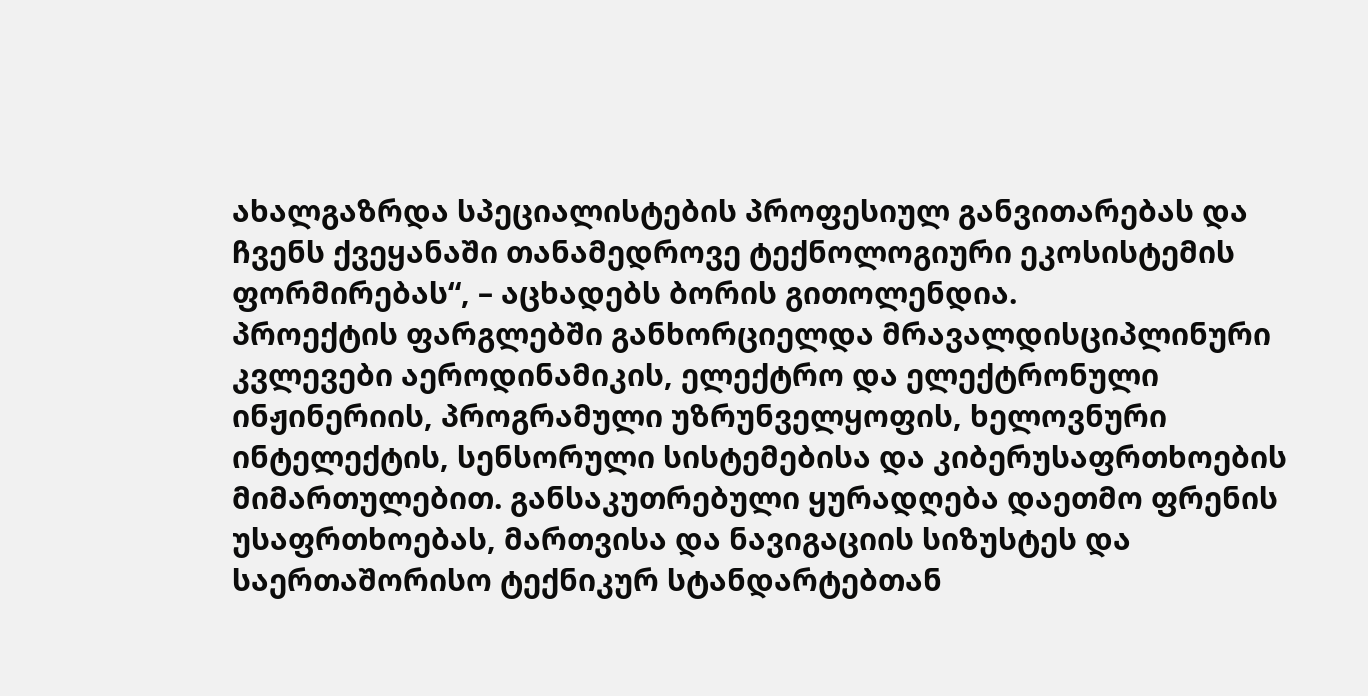ახალგაზრდა სპეციალისტების პროფესიულ განვითარებას და ჩვენს ქვეყანაში თანამედროვე ტექნოლოგიური ეკოსისტემის ფორმირებას“, – აცხადებს ბორის გითოლენდია.
პროექტის ფარგლებში განხორციელდა მრავალდისციპლინური კვლევები აეროდინამიკის, ელექტრო და ელექტრონული ინჟინერიის, პროგრამული უზრუნველყოფის, ხელოვნური ინტელექტის, სენსორული სისტემებისა და კიბერუსაფრთხოების მიმართულებით. განსაკუთრებული ყურადღება დაეთმო ფრენის უსაფრთხოებას, მართვისა და ნავიგაციის სიზუსტეს და საერთაშორისო ტექნიკურ სტანდარტებთან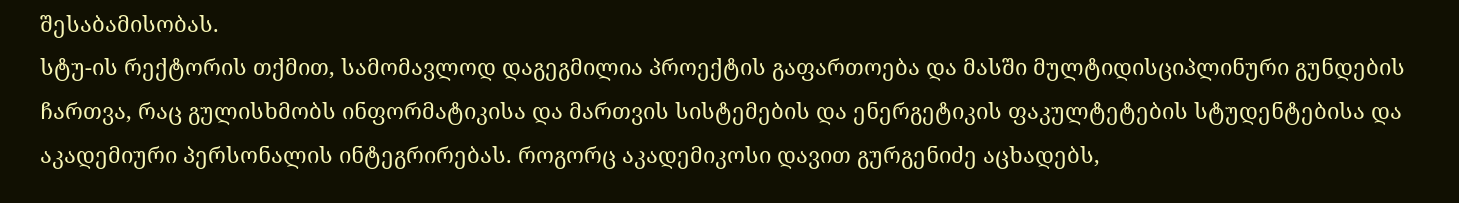შესაბამისობას.
სტუ-ის რექტორის თქმით, სამომავლოდ დაგეგმილია პროექტის გაფართოება და მასში მულტიდისციპლინური გუნდების ჩართვა, რაც გულისხმობს ინფორმატიკისა და მართვის სისტემების და ენერგეტიკის ფაკულტეტების სტუდენტებისა და აკადემიური პერსონალის ინტეგრირებას. როგორც აკადემიკოსი დავით გურგენიძე აცხადებს,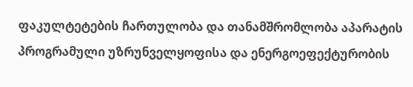ფაკულტეტების ჩართულობა და თანამშრომლობა აპარატის პროგრამული უზრუნველყოფისა და ენერგოეფექტურობის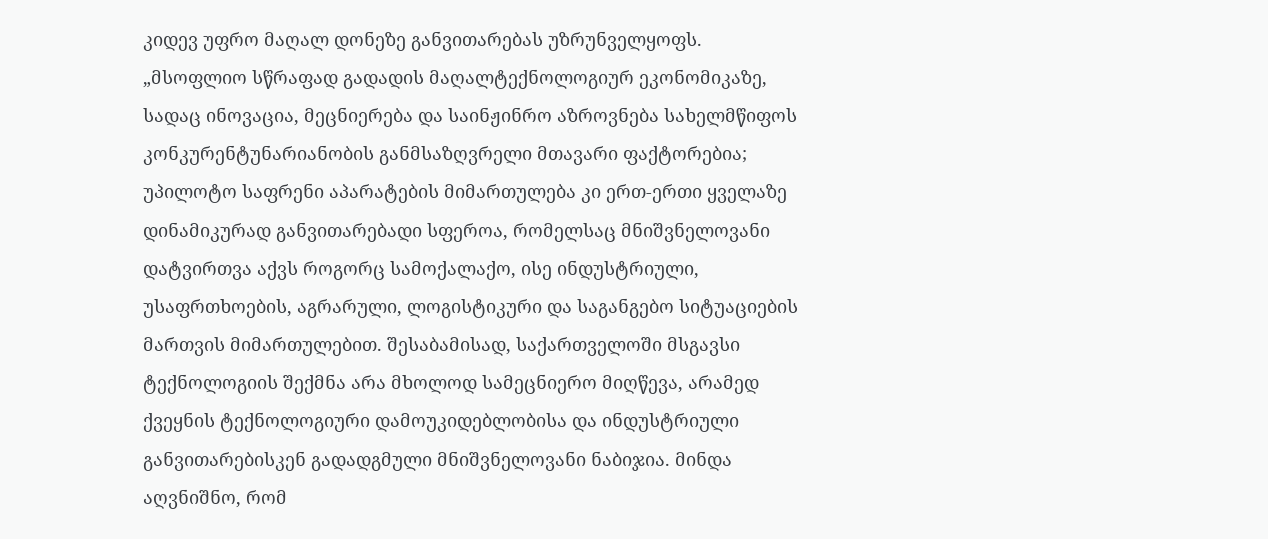კიდევ უფრო მაღალ დონეზე განვითარებას უზრუნველყოფს.
„მსოფლიო სწრაფად გადადის მაღალტექნოლოგიურ ეკონომიკაზე, სადაც ინოვაცია, მეცნიერება და საინჟინრო აზროვნება სახელმწიფოს კონკურენტუნარიანობის განმსაზღვრელი მთავარი ფაქტორებია; უპილოტო საფრენი აპარატების მიმართულება კი ერთ-ერთი ყველაზე დინამიკურად განვითარებადი სფეროა, რომელსაც მნიშვნელოვანი დატვირთვა აქვს როგორც სამოქალაქო, ისე ინდუსტრიული, უსაფრთხოების, აგრარული, ლოგისტიკური და საგანგებო სიტუაციების მართვის მიმართულებით. შესაბამისად, საქართველოში მსგავსი ტექნოლოგიის შექმნა არა მხოლოდ სამეცნიერო მიღწევა, არამედ ქვეყნის ტექნოლოგიური დამოუკიდებლობისა და ინდუსტრიული განვითარებისკენ გადადგმული მნიშვნელოვანი ნაბიჯია. მინდა აღვნიშნო, რომ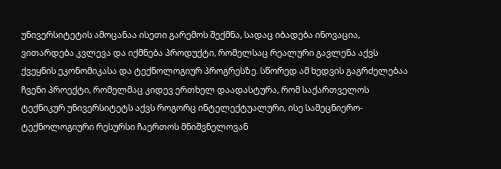უნივერსიტეტის ამოცანაა ისეთი გარემოს შექმნა, სადაც იბადება ინოვაცია, ვითარდება კვლევა და იქმნება პროდუქტი, რომელსაც რეალური გავლენა აქვს ქვეყნის ეკონომიკასა და ტექნოლოგიურ პროგრესზე. სწორედ ამ ხედვის გაგრძელებაა ჩვენი პროექტი, რომელმაც კიდევ ერთხელ დაადასტურა, რომ საქართველოს ტექნიკურ უნივერსიტეტს აქვს როგორც ინტელექტუალური, ისე სამეცნიერო-ტექნოლოგიური რესურსი ჩაერთოს მნიშვნელოვან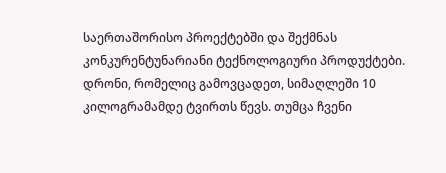საერთაშორისო პროექტებში და შექმნას კონკურენტუნარიანი ტექნოლოგიური პროდუქტები. დრონი, რომელიც გამოვცადეთ, სიმაღლეში 10 კილოგრამამდე ტვირთს წევს. თუმცა ჩვენი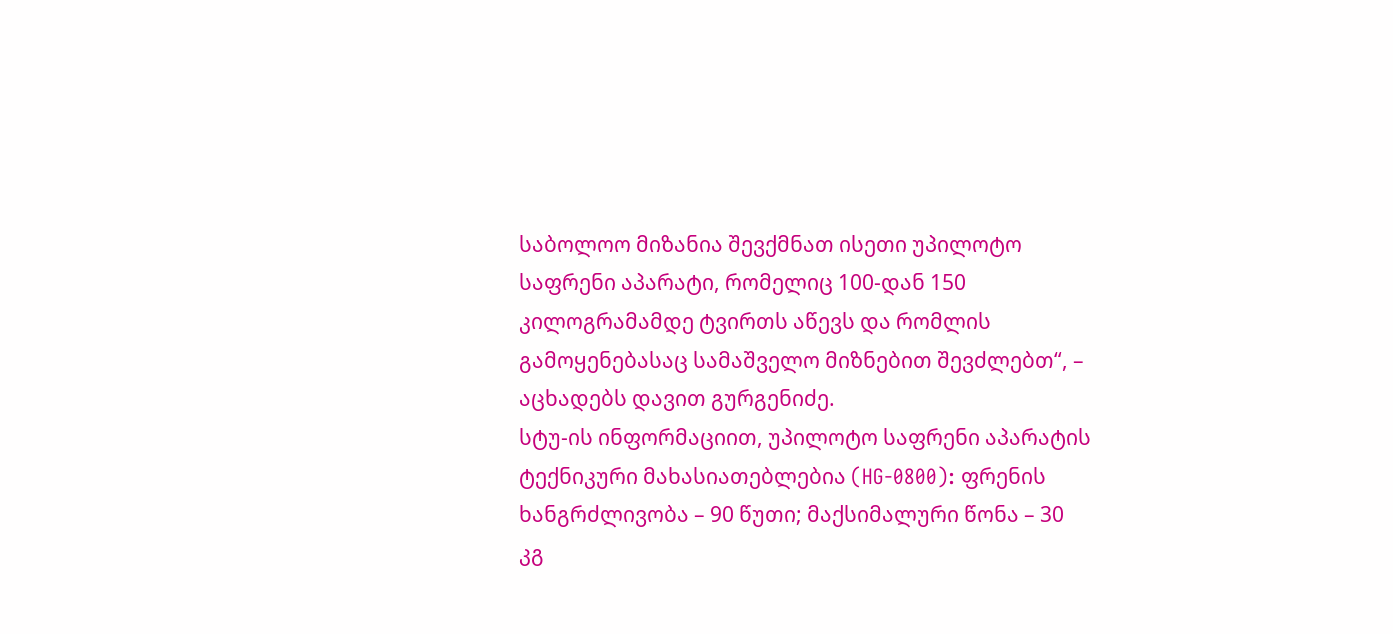საბოლოო მიზანია შევქმნათ ისეთი უპილოტო საფრენი აპარატი, რომელიც 100-დან 150 კილოგრამამდე ტვირთს აწევს და რომლის გამოყენებასაც სამაშველო მიზნებით შევძლებთ“, – აცხადებს დავით გურგენიძე.
სტუ-ის ინფორმაციით, უპილოტო საფრენი აპარატის ტექნიკური მახასიათებლებია (HG-0800): ფრენის ხანგრძლივობა – 90 წუთი; მაქსიმალური წონა – 30 კგ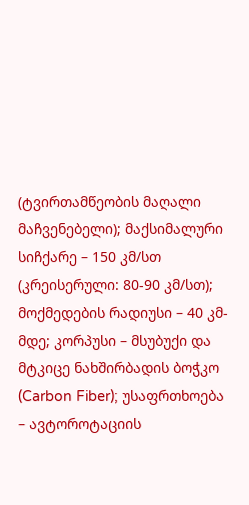(ტვირთამწეობის მაღალი მაჩვენებელი); მაქსიმალური სიჩქარე – 150 კმ/სთ (კრეისერული: 80-90 კმ/სთ); მოქმედების რადიუსი – 40 კმ-მდე; კორპუსი – მსუბუქი და მტკიცე ნახშირბადის ბოჭკო (Carbon Fiber); უსაფრთხოება – ავტოროტაციის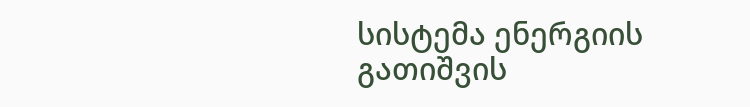სისტემა ენერგიის გათიშვის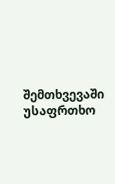შემთხვევაში უსაფრთხო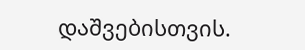დაშვებისთვის.